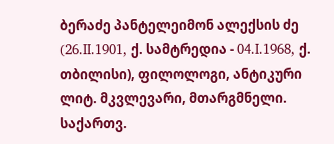ბერაძე პანტელეიმონ ალექსის ძე (26.II.1901, ქ. სამტრედია - 04.I.1968, ქ. თბილისი), ფილოლოგი, ანტიკური ლიტ. მკვლევარი, მთარგმნელი. საქართვ.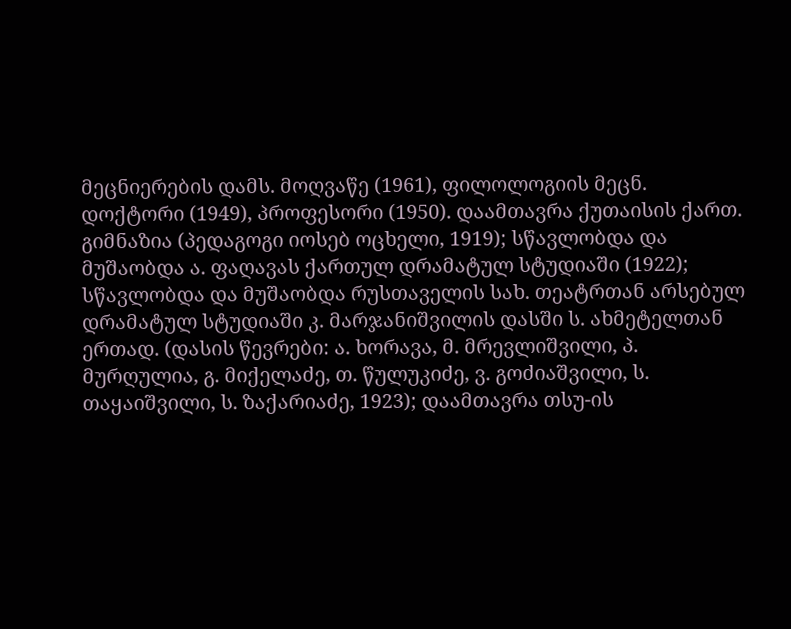მეცნიერების დამს. მოღვაწე (1961), ფილოლოგიის მეცნ. დოქტორი (1949), პროფესორი (1950). დაამთავრა ქუთაისის ქართ. გიმნაზია (პედაგოგი იოსებ ოცხელი, 1919); სწავლობდა და მუშაობდა ა. ფაღავას ქართულ დრამატულ სტუდიაში (1922); სწავლობდა და მუშაობდა რუსთაველის სახ. თეატრთან არსებულ დრამატულ სტუდიაში კ. მარჯანიშვილის დასში ს. ახმეტელთან ერთად. (დასის წევრები: ა. ხორავა, მ. მრევლიშვილი, პ. მურღულია, გ. მიქელაძე, თ. წულუკიძე, ვ. გოძიაშვილი, ს. თაყაიშვილი, ს. ზაქარიაძე, 1923); დაამთავრა თსუ-ის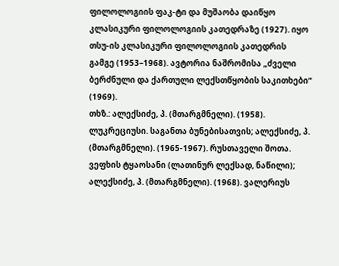ფილოლოგიის ფაკ-ტი და მუშაობა დაიწყო კლასიკური ფილოლოგიის კათედრაზე (1927). იყო თსუ-ის კლასიკური ფილოლოგიის კათედრის გამგე (1953–1968). ავტორია ნაშრომისა „ძველი ბერძნული და ქართული ლექსთწყობის საკითხები“ (1969).
თხზ.: ალექსიძე, პ. (მთარგმნელი). (1958). ლუკრეციუსი. საგანთა ბუნებისათვის; ალექსიძე, პ. (მთარგმნელი). (1965-1967). რუსთაველი შოთა. ვეფხის ტყაოსანი (ლათინურ ლექსად, ნაწილი); ალექსიძე, პ. (მთარგმნელი). (1968). ვალერიუს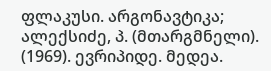ფლაკუსი. არგონავტიკა; ალექსიძე, პ. (მთარგმნელი). (1969). ევრიპიდე. მედეა.